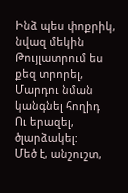Ինձ պես փոքրիկ, նվազ մեկին
Թույլատրում ես քեզ տրորել,
Մարդու նման կանգնել հողիդ
Ու երազել, ծլարձակել:
Մեծ է, անշուշտ,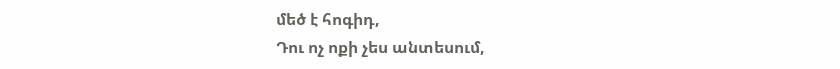մեծ է հոգիդ,
Դու ոչ ոքի չես անտեսում,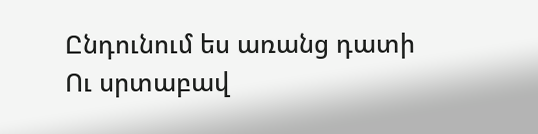Ընդունում ես առանց դատի
Ու սրտաբավ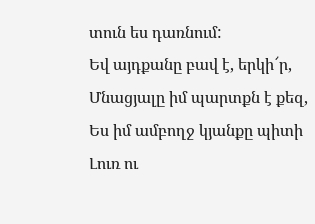տուն ես դառնում:
Եվ այդքանը բավ է, երկի՜ր,
Մնացյալը իմ պարտքն է քեզ,
Ես իմ ամբողջ կյանքը պիտի
Լուռ ու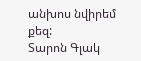անխոս նվիրեմ քեզ:
Տարոն Գլակ